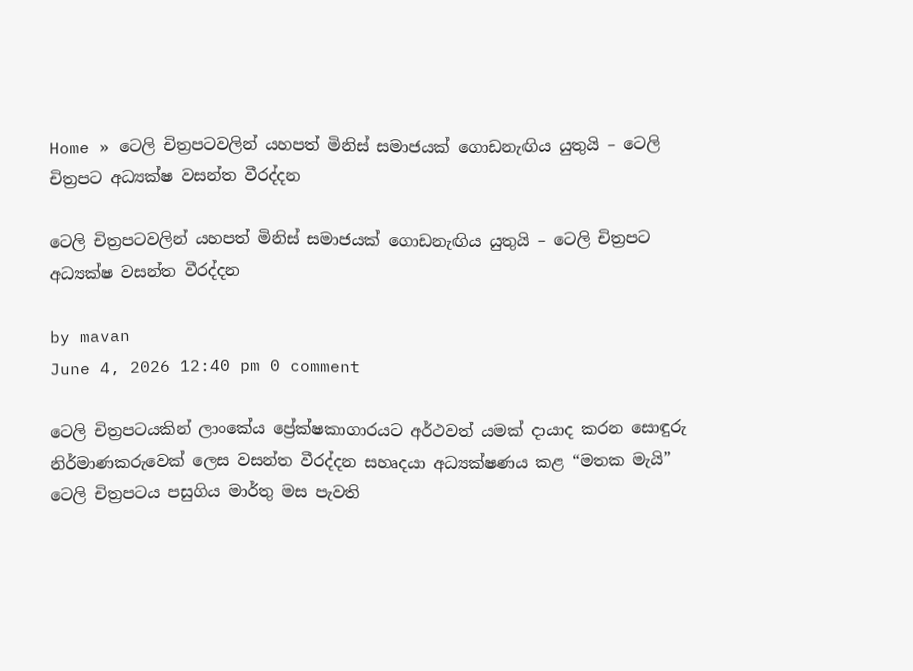Home » ටෙලි චිත්‍රපටවලින් යහපත් මිනිස් සමාජයක් ගොඩනැඟිය යුතුයි – ටෙලි චිත්‍රපට අධ්‍යක්ෂ වසන්ත වීරද්දන

ටෙලි චිත්‍රපටවලින් යහපත් මිනිස් සමාජයක් ගොඩනැඟිය යුතුයි – ටෙලි චිත්‍රපට අධ්‍යක්ෂ වසන්ත වීරද්දන

by mavan
June 4, 2026 12:40 pm 0 comment

ටෙලි චිත්‍රපටයකින් ලාංකේය ප්‍රේක්ෂකාගාරයට අර්ථවත් යමක් දායාද කරන සොඳුරු නිර්මාණකරුවෙක් ලෙස වසන්ත වීරද්දන සහෘදයා අධ්‍යක්ෂණය කළ “මතක මැයි” ටෙලි චිත්‍රපටය පසුගිය මාර්තු මස පැවති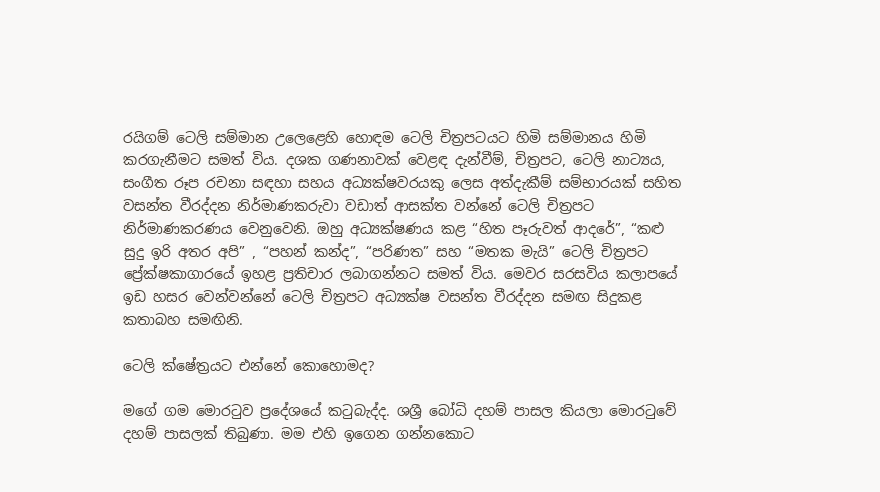රයිගම් ටෙලි සම්මාන උලෙළෙහි හොඳම ටෙලි චිත්‍රපටයට හිමි සම්මානය හිමි කරගැනීමට සමත් විය. දශක ගණනාවක් වෙළඳ දැන්වීම්, චිත්‍රපට, ටෙලි නාට්‍යය, සංගීත රූප රචනා සඳහා සහය අධ්‍යක්ෂවරයකු ලෙස අත්දැකීම් සම්භාරයක් සහිත වසන්ත වීරද්දන නිර්මාණකරුවා වඩාත් ආසක්ත වන්නේ ටෙලි චිත්‍රපට නිර්මාණකරණය වෙනුවෙනි. ඔහු අධ්‍යක්ෂණය කළ “හිත පෑරුවත් ආදරේ”, “කළු සුදු ඉරි අතර අපි” , “පහන් කන්ද”, “පරිණත” සහ “මතක මැයි” ටෙලි චිත්‍රපට ප්‍රේක්ෂකාගාරයේ ඉහළ ප්‍රතිචාර ලබාගන්නට සමත් විය. මෙවර සරසවිය කලාපයේ ඉඩ හසර වෙන්වන්නේ ටෙලි චිත්‍රපට අධ්‍යක්ෂ වසන්ත වීරද්දන සමඟ සිදුකළ කතාබහ සමඟිනි.

ටෙලි ක්ෂේත්‍රයට එන්නේ කොහොමද?

මගේ ගම මොරටුව ප්‍රදේශයේ කටුබැද්ද. ශශ්‍රී බෝධි දහම් පාසල කියලා මොරටුවේ දහම් පාසලක් තිබුණා. මම එහි ඉගෙන ගන්නකොට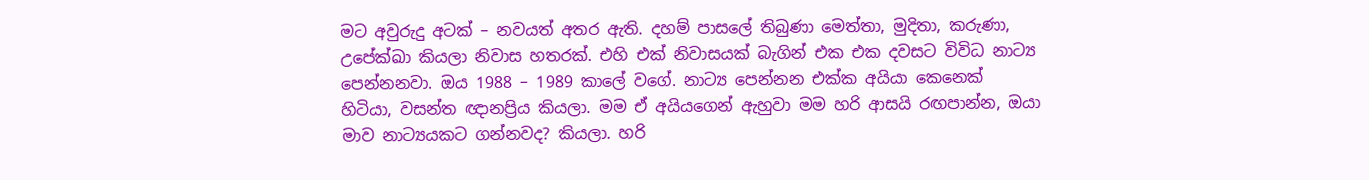මට අවුරුදු අටක් – නවයත් අතර ඇති. දහම් පාසලේ තිබුණා මෙත්තා, මුදිතා, කරුණා, උපේක්ඛා කියලා නිවාස හතරක්. එහි එක් නිවාසයක් බැගින් එක එක දවසට විවිධ නාට්‍ය පෙන්නනවා. ඔය 1988 – 1989 කාලේ වගේ. නාට්‍ය පෙන්නන එක්ක අයියා කෙනෙක් හිටියා, වසන්ත ඥානප්‍රිය කියලා. මම ඒ අයියගෙන් ඇහුවා මම හරි ආසයි රඟපාන්න, ඔයා මාව නාට්‍යයකට ගන්නවද? කියලා. හරි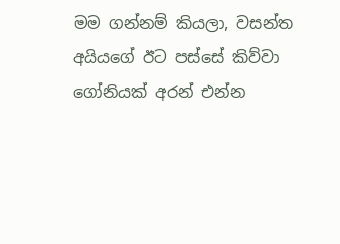මම ගන්නම් කියලා, වසන්ත අයියගේ ඊට පස්සේ කිව්වා ගෝනියක් අරන් එන්න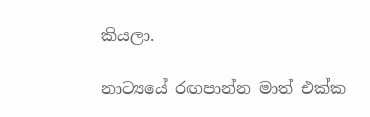කියලා.

නාට්‍යයේ රඟපාන්න මාත් එක්ක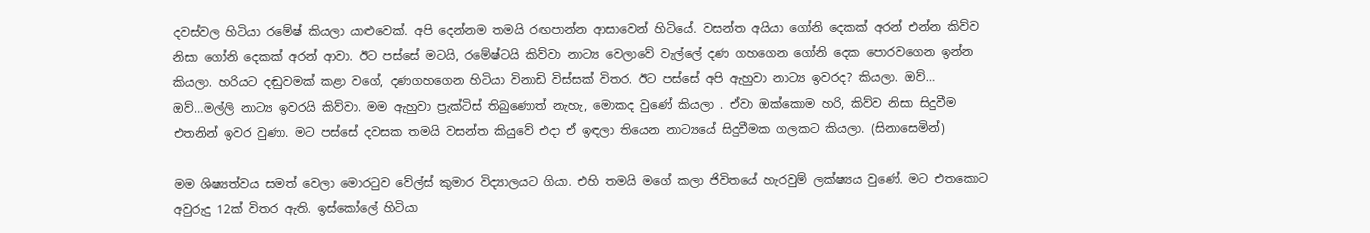දවස්වල හිටියා රමේෂ් කියලා යාළුවෙක්. අපි දෙන්නම තමයි රඟපාන්න ආසාවෙන් හිටියේ. වසන්ත අයියා ගෝනි දෙකක් අරන් එන්න කිව්ව නිසා ගෝනි දෙකක් අරන් ආවා. ඊට පස්සේ මටයි, රමේෂ්ටයි කිව්වා නාට්‍ය වෙලාවේ වැල්ලේ දණ ගහගෙන ගෝනි දෙක පොරවගෙන ඉන්න කියලා. හරියට දඬුවමක් කළා වගේ, දණගහගෙන හිටියා විනාඩි විස්සක් විතර. ඊට පස්සේ අපි ඇහුවා නාට්‍ය ඉවරද? කියලා. ඔව්… ඔව්…මල්ලි නාට්‍ය ඉවරයි කිව්වා. මම ඇහුවා ප්‍රැක්ටිස් තිබුණොත් නැහැ, මොකද වුණේ කියලා . ඒවා ඔක්කොම හරි, කිව්ව නිසා සිදුවීම එතනින් ඉවර වුණා. මට පස්සේ දවසක තමයි වසන්ත කියුවේ එදා ඒ ඉඳලා තියෙන නාට්‍යයේ සිදුවීමක ගලකට කියලා. (සිනාසෙමින්)

මම ශිෂ්‍යත්වය සමත් වෙලා මොරටුව වේල්ස් කුමාර විද්‍යාලයට ගියා. එහි තමයි මගේ කලා ජිවිතයේ හැරවුම් ලක්ෂ්‍යය වුණේ. මට එතකොට අවුරුදු 12ක් විතර ඇති. ඉස්කෝලේ හිටියා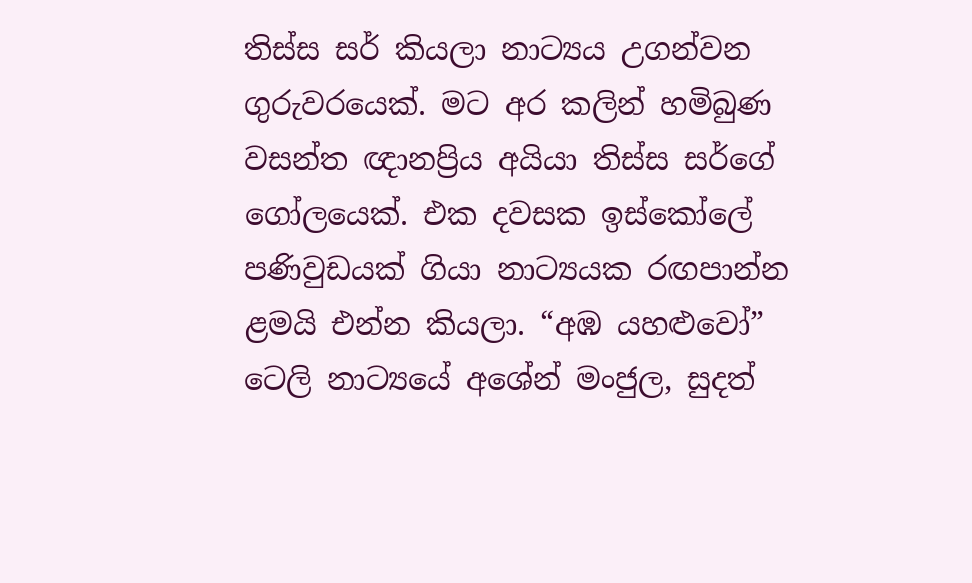තිස්ස සර් කියලා නාට්‍යය උගන්වන ගුරුවරයෙක්. මට අර කලින් හමිබුණ වසන්ත ඥානප්‍රිය අයියා තිස්ස සර්ගේ ගෝලයෙක්. එක දවසක ඉස්කෝලේ පණිවුඩයක් ගියා නාට්‍යයක රඟපාන්න ළමයි එන්න කියලා. “අඹ යහළුවෝ” ටෙලි නාට්‍යයේ අශේන් මංජුල, සුදත්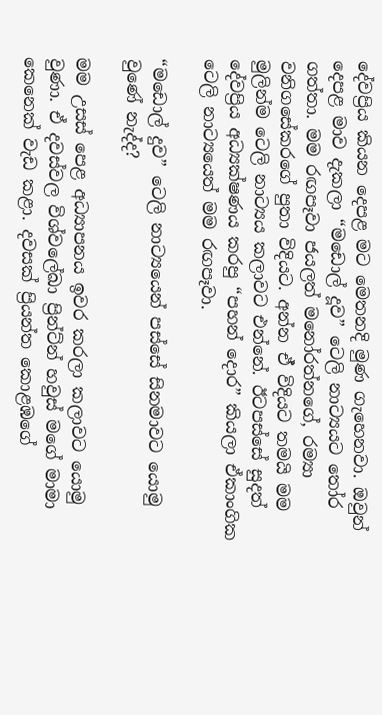දේවප්‍රිය කියන දෙපළ මට මෙතනදි මුණ ගැහෙනවා. ඔවුන් දෙපළ මාව දැකලා “මඩොල් දූව” ටෙලි නාට්‍යයට තෝර ගත්තා. මම රඟපෑවා ජයලත් මනෝරත්නගේ, රම්‍යා වනිගසේකරගේ පුතා විදියට. අන්න ඒ් විදියට තමයි මම මුලින්ම ටෙලි නාට්‍යය කලාවට එන්නේ. ඊටපස්සේ සුදත් දේවප්‍රිය අධ්‍යක්ෂණය කරපු “පහන් දොර” කියලා ඒකාංගික ටෙලි නාට්‍යයෙත් මම රඟපෑවා.

“මඩොල් දුව” ටෙලි නාට්‍යයෙන් පස්සේ සිනමාවට යොමු වුණේ නැද්ද?

මම උසස් පෙළ අධ්‍යාපනය ඉවර කරලා කලාවට යොමු වුණා. ඒ දවස්වල විශ්වලේඛා ප්‍රින්ට්න් හවුස් මගේ මාමා කෙනෙක් වැඩ කළා. දවසක් ප්‍රියන්ත කොළඹගේ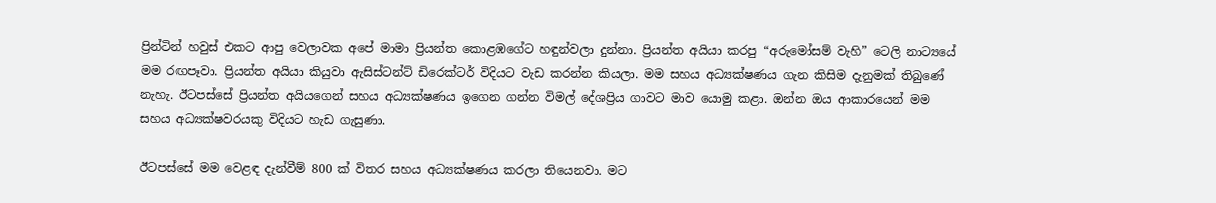ප්‍රින්ටින් හවුස් එකට ආපු වෙලාවක අපේ මාමා ප්‍රියන්ත කොළඹගේට හඳුන්වලා දුන්නා. ප්‍රියන්ත අයියා කරපු “අරුමෝසම් වැහි” ටෙලි නාට්‍යයේ මම රඟපෑවා. ප්‍රියන්ත අයියා කියුවා ඇසිස්ටන්ට් ඩිරෙක්ටර් විදියට වැඩ කරන්න කියලා. මම සහය අධ්‍යක්ෂණය ගැන කිසිම දැනුමක් තිබුණේ නැහැ. ඊටපස්සේ ප්‍රියන්ත අයියගෙන් සහය අධ්‍යක්ෂණය ඉගෙන ගන්න විමල් දේශප්‍රිය ගාවට මාව යොමු කළා. ඔන්න ඔය ආකාරයෙන් මම සහය අධ්‍යක්ෂවරයකු විදියට හැඩ ගැසුණා.

ඊටපස්සේ මම වෙළඳ දැන්වීම් 800 ක් විතර සහය අධ්‍යක්ෂණය කරලා තියෙනවා. මට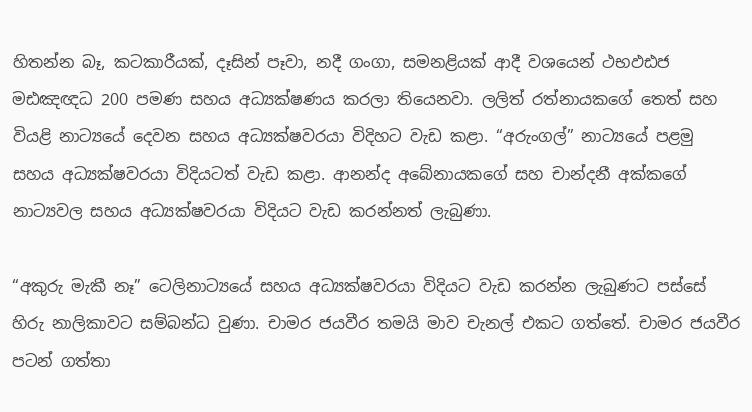හිතන්න බෑ, කටකාරීයක්, දෑසින් පෑවා, නදී ගංගා, සමනළියක් ආදී වශයෙන් ථභඵඪජ මඪඤඥධ 200 පමණ සහය අධ්‍යක්ෂණය කරලා තියෙනවා. ලලිත් රත්නායකගේ තෙත් සහ වියළි නාට්‍යයේ දෙවන සහය අධ්‍යක්ෂවරයා විදිහට වැඩ කළා. “අරුංගල්” නාට්‍යයේ පළමු සහය අධ්‍යක්ෂවරයා විදියටත් වැඩ කළා. ආනන්ද අබේනායකගේ සහ චාන්දනී අක්කගේ නාට්‍යවල සහය අධ්‍යක්ෂවරයා විදියට වැඩ කරන්නත් ලැබුණා.

“අකුරු මැකී නෑ” ටෙලිනාට්‍යයේ සහය අධ්‍යක්ෂවරයා විදියට වැඩ කරන්න ලැබුණට පස්සේ හිරු නාලිකාවට සම්බන්ධ වුණා. චාමර ජයවීර තමයි මාව චැනල් එකට ගත්තේ. චාමර ජයවීර පටන් ගත්තා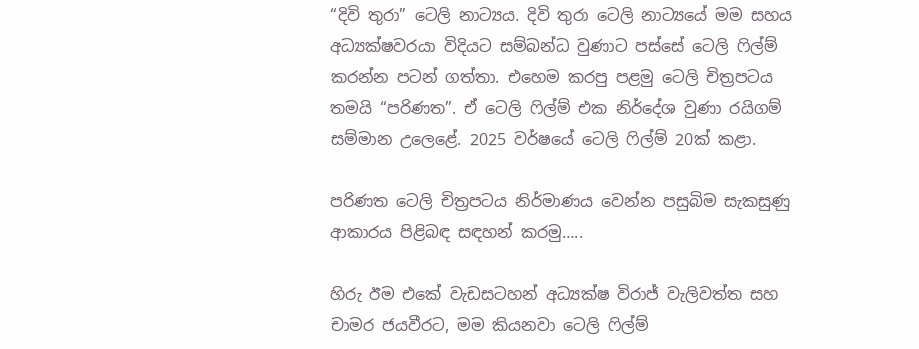“දිවි තුරා” ටෙලි නාට්‍යය. දිවි තුරා ටෙලි නාට්‍යයේ මම සහය අධ්‍යක්ෂවරයා විදියට සම්බන්ධ වුණාට පස්සේ ටෙලි ෆිල්ම් කරන්න පටන් ගත්තා. එහෙම කරපු පළමු ටෙලි චිත්‍රපටය තමයි “පරිණත”. ඒ ටෙලි ෆිල්ම් එක නිර්දේශ වුණා රයිගම් සම්මාන උලෙළේ. 2025 වර්ෂයේ ටෙලි ෆිල්ම් 20ක් කළා.

පරිණත ටෙලි චිත්‍රපටය නිර්මාණය වෙන්න පසුබිම සැකසුණු ආකාරය පිළිබඳ සඳහන් කරමු…..

හිරු ඊම එකේ වැඩසටහන් අධ්‍යක්ෂ විරාජ් වැලිවත්ත සහ චාමර ජයවීරට, මම කියනවා ටෙලි ෆිල්ම්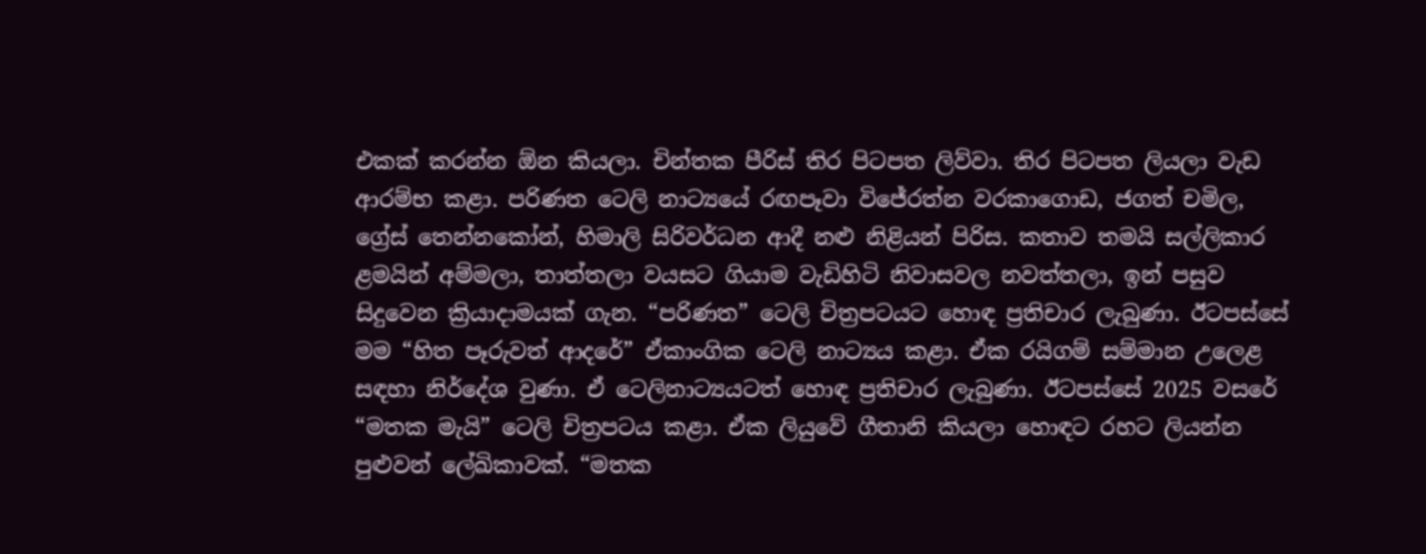එකක් කරන්න ඕන කියලා. චින්තක පීරිස් තිර පිටපත ලිව්වා. තිර පිටපත ලියලා වැඩ ආරම්භ කළා. පරිණත ටෙලි නාට්‍යයේ රඟපෑවා විජේරත්න වරකාගොඩ, ජගත් චමිල, ග්‍රේස් තෙන්නකෝන්, හිමාලි සිරිවර්ධන ආදී නළු නිළියන් පිරිස. කතාව තමයි සල්ලිකාර ළමයින් අම්මලා, තාත්තලා වයසට ගියාම වැඩිහිටි නිවාසවල නවත්තලා, ඉන් පසුව සිදුවෙන ක්‍රියාදාමයක් ගැන. “පරිණත” ටෙලි චිත්‍රපටයට හොඳ ප්‍රතිචාර ලැබුණා. ඊටපස්සේ මම “හිත පෑරුවත් ආදරේ” ඒකාංගික ටෙලි නාට්‍යය කළා. ඒක රයිගම් සම්මාන උලෙළ සඳහා නිර්දේශ වුණා. ඒ ටෙලිනාට්‍යයටත් හොඳ ප්‍රතිචාර ලැබුණා. ඊටපස්සේ 2025 වසරේ “මතක මැයි” ටෙලි චිත්‍රපටය කළා. ඒක ලියුවේ ගීතානි කියලා හොඳට රහට ලියන්න පුළුවන් ලේඛිකාවක්. “මතක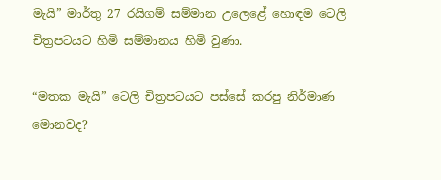මැයි” මාර්තු 27 රයිගම් සම්මාන උලෙළේ හොඳම ටෙලි චිත්‍රපටයට හිමි සම්මානය හිමි වුණා.

“මතක මැයි” ටෙලි චිත්‍රපටයට පස්සේ කරපු නිර්මාණ මොනවද?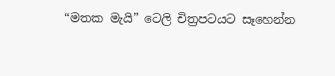“මතක මැයි” ටෙලි චිත්‍රපටයට සෑහෙන්න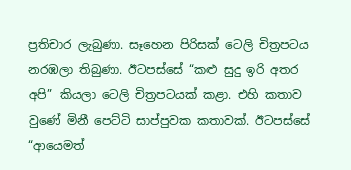ප්‍රතිචාර ලැබුණා. සෑහෙන පිරිසක් ටෙලි චිත්‍රපටය නරඹලා තිබුණා. ඊටපස්සේ “කළු සුදු ඉරි අතර අපි” කියලා ටෙලි චිත්‍රපටයක් කළා. එහි කතාව වුණේ මිනී පෙට්ටි සාප්පුවක කතාවක්. ඊටපස්සේ “ආයෙමත්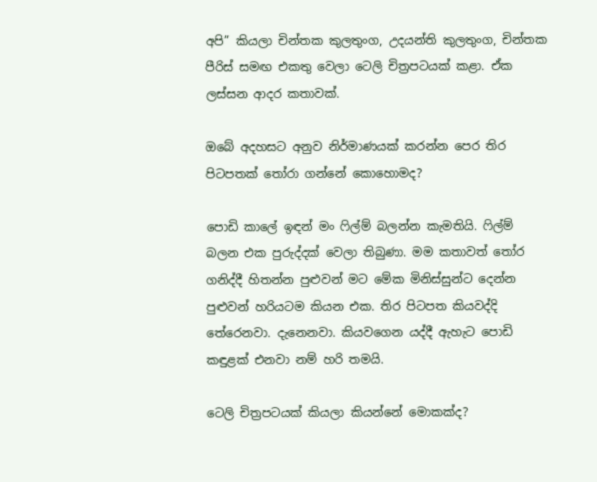අපි” කියලා චින්තක කුලතුංග, උදයන්ති කුලතුංග, චින්තක පීරිස් සමඟ එකතු වෙලා ටෙලි චිත්‍රපටයක් කළා. ඒක ලස්සන ආදර කතාවක්.

ඔබේ අදහසට අනුව නිර්මාණයක් කරන්න පෙර තිර පිටපතක් තෝරා ගන්නේ කොහොමද?

පොඩි කාලේ ඉඳන් මං ෆිල්ම් බලන්න කැමතියි. ෆිල්ම් බලන එක පුරුද්දක් වෙලා තිබුණා. මම කතාවත් තෝර ගනිද්දී හිතන්න පුළුවන් මට මේක මිනිස්සුන්ට දෙන්න පුළුවන් හරියටම කියන එක. තිර පිටපත කියවද්දි තේරෙනවා. දැනෙනවා. කියවගෙන යද්දී ඇහැට පොඩි කඳුළක් එනවා නම් හරි තමයි.

ටෙලි චිත්‍රපටයක් කියලා කියන්නේ මොකක්ද?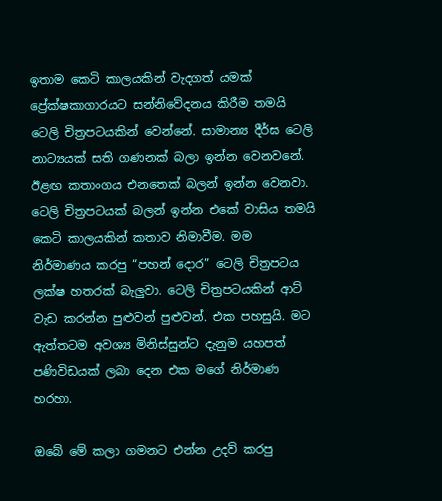ඉතාම කෙටි කාලයකින් වැදගත් යමක් ප්‍රේක්ෂකාගාරයට සන්නිවේදනය කිරීම තමයි ටෙලි චිත්‍රපටයකින් වෙන්නේ. සාමාන්‍ය දීර්ඝ ටෙලි නාට්‍යයක් සති ගණනක් බලා ඉන්න වෙනවනේ. ඊළඟ කතාංගය එනතෙක් බලන් ඉන්න වෙනවා. ටෙලි චිත්‍රපටයක් බලන් ඉන්න එකේ වාසිය තමයි කෙටි කාලයකින් කතාව නිමාවීම. මම නිර්මාණය කරපු “පහන් දොර” ටෙලි චිත්‍රපටය ලක්ෂ හතරක් බැලුවා. ටෙලි චිත්‍රපටයකින් ආට් වැඩ කරන්න පුළුවන් පුළුවන්. එක පහසුයි. මට ඇත්තටම අවශ්‍ය මිනිස්සුන්ට දැනුම යහපත් පණිවිඩයක් ලබා දෙන එක මගේ නිර්මාණ හරහා.

ඔබේ මේ කලා ගමනට එන්න උදව් කරපු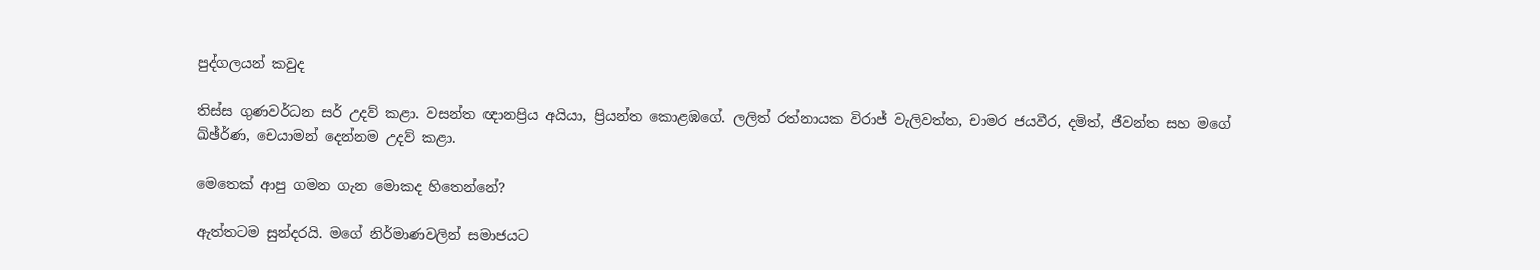පුද්ගලයන් කවුද

තිස්ස ගුණවර්ධන සර් උදව් කළා. වසන්ත ඥානප්‍රිය අයියා, ප්‍රියන්ත කොළඹගේ. ලලිත් රත්නායක විරාජ් වැලිවත්ත, චාමර ජයවීර, දමිත්, ජීවන්ත සහ මගේ ඛ්ඡ්ර්‍ණ, චෙයාමන් දෙන්නම උදව් කළා.

මෙතෙක් ආපු ගමන ගැන මොකද හිතෙන්නේ?

ඇත්තටම සුන්දරයි. මගේ නිර්මාණවලින් සමාජයට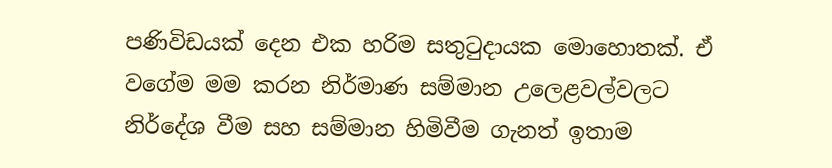පණිවිඩයක් දෙන එක හරිම සතුටුදායක මොහොතක්. ඒ වගේම මම කරන නිර්මාණ සම්මාන උලෙළවල්වලට නිර්දේශ වීම සහ සම්මාන හිමිවීම ගැනත් ඉතාම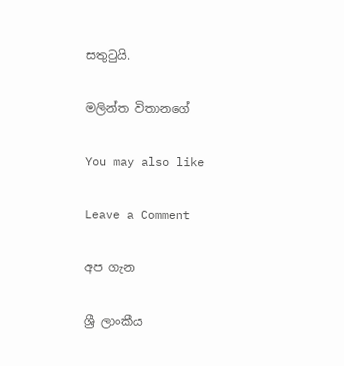සතුටුයි.

මලින්ත විතානගේ

You may also like

Leave a Comment

අප ගැන

ශ්‍රී ලාංකීය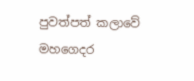පුවත්පත් කලාවේ මහගෙදර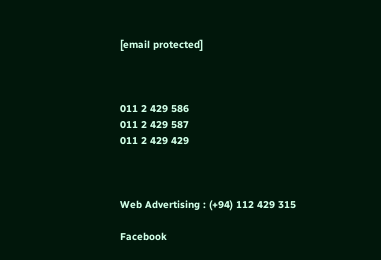[email protected]



011 2 429 586
011 2 429 587
011 2 429 429



Web Advertising : (+94) 112 429 315

Facebook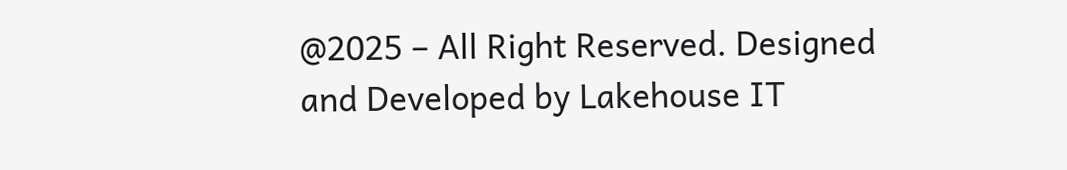@2025 – All Right Reserved. Designed and Developed by Lakehouse IT